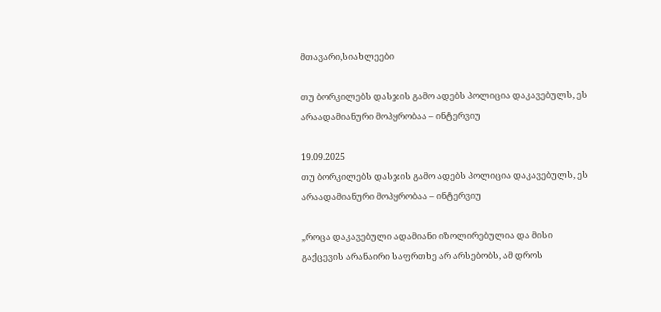მთავარი,სიახლეები

თუ ბორკილებს დასჯის გამო ადებს პოლიცია დაკავებულს, ეს არაადამიანური მოპყრობაა – ინტერვიუ

19.09.2025
თუ ბორკილებს დასჯის გამო ადებს პოლიცია დაკავებულს, ეს არაადამიანური მოპყრობაა – ინტერვიუ

„როცა დაკავებული ადამიანი იზოლირებულია და მისი გაქცევის არანაირი საფრთხე არ არსებობს, ამ დროს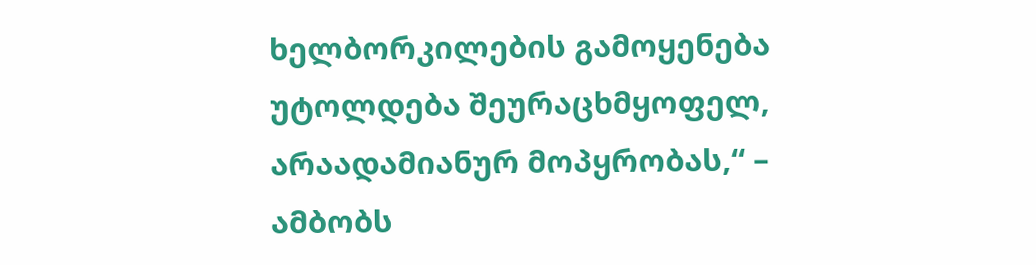ხელბორკილების გამოყენება უტოლდება შეურაცხმყოფელ, არაადამიანურ მოპყრობას,“ – ამბობს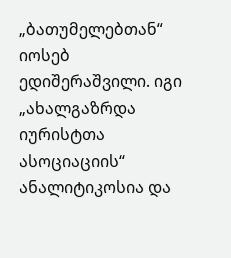„ბათუმელებთან“ იოსებ ედიშერაშვილი. იგი „ახალგაზრდა იურისტთა ასოციაციის“ ანალიტიკოსია და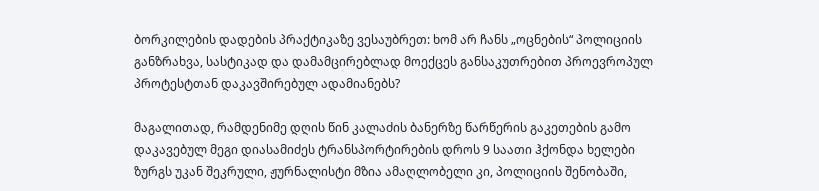ბორკილების დადების პრაქტიკაზე ვესაუბრეთ: ხომ არ ჩანს „ოცნების“ პოლიციის განზრახვა, სასტიკად და დამამცირებლად მოექცეს განსაკუთრებით პროევროპულ პროტესტთან დაკავშირებულ ადამიანებს?

მაგალითად, რამდენიმე დღის წინ კალაძის ბანერზე წარწერის გაკეთების გამო დაკავებულ მეგი დიასამიძეს ტრანსპორტირების დროს 9 საათი ჰქონდა ხელები ზურგს უკან შეკრული, ჟურნალისტი მზია ამაღლობელი კი, პოლიციის შენობაში,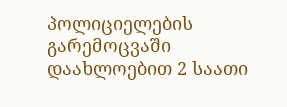პოლიციელების გარემოცვაში დაახლოებით 2 საათი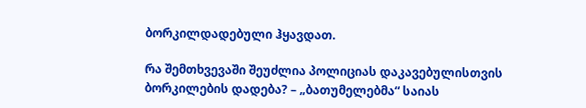ბორკილდადებული ჰყავდათ.

რა შემთხვევაში შეუძლია პოლიციას დაკავებულისთვის ბორკილების დადება? – „ბათუმელებმა“ საიას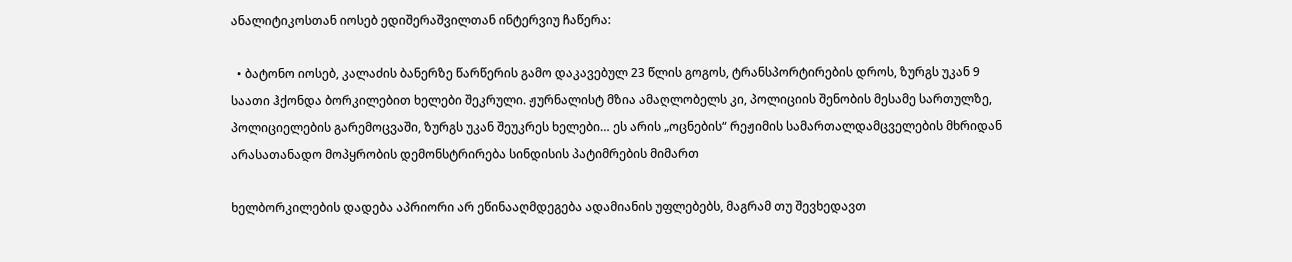ანალიტიკოსთან იოსებ ედიშერაშვილთან ინტერვიუ ჩაწერა:

  • ბატონო იოსებ, კალაძის ბანერზე წარწერის გამო დაკავებულ 23 წლის გოგოს, ტრანსპორტირების დროს, ზურგს უკან 9 საათი ჰქონდა ბორკილებით ხელები შეკრული. ჟურნალისტ მზია ამაღლობელს კი, პოლიციის შენობის მესამე სართულზე, პოლიციელების გარემოცვაში, ზურგს უკან შეუკრეს ხელები… ეს არის „ოცნების“ რეჟიმის სამართალდამცველების მხრიდან არასათანადო მოპყრობის დემონსტრირება სინდისის პატიმრების მიმართ

ხელბორკილების დადება აპრიორი არ ეწინააღმდეგება ადამიანის უფლებებს, მაგრამ თუ შევხედავთ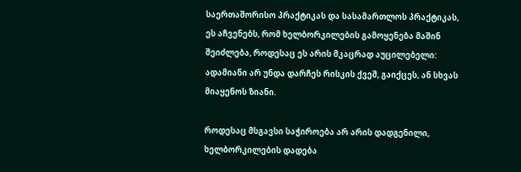საერთაშორისო პრაქტიკას და სასამართლოს პრაქტიკას, ეს აჩვენებს, რომ ხელბორკილების გამოყენება მაშინ შეიძლება, როდესაც ეს არის მკაცრად აუცილებელი: ადამიანი არ უნდა დარჩეს რისკის ქვეშ, გაიქცეს, ან სხვას მიაყენოს ზიანი.

როდესაც მსგავსი საჭიროება არ არის დადგენილი, ხელბორკილების დადება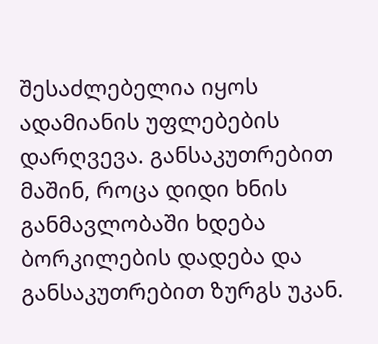შესაძლებელია იყოს ადამიანის უფლებების დარღვევა. განსაკუთრებით მაშინ, როცა დიდი ხნის განმავლობაში ხდება ბორკილების დადება და განსაკუთრებით ზურგს უკან.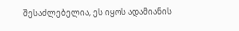შესაძლებელია, ეს იყოს ადამიანის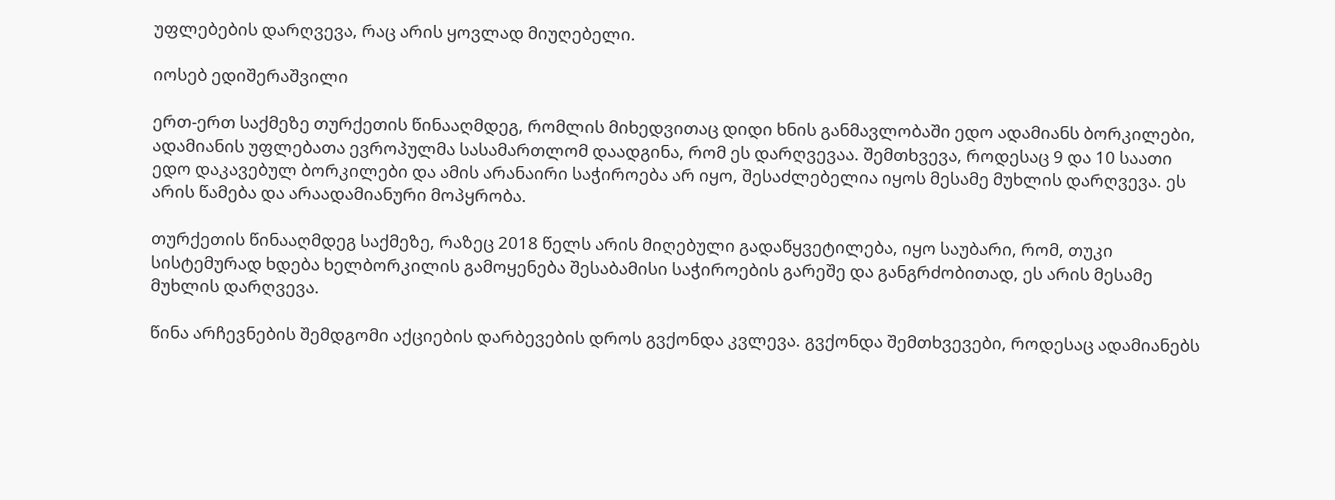უფლებების დარღვევა, რაც არის ყოვლად მიუღებელი.

იოსებ ედიშერაშვილი

ერთ-ერთ საქმეზე თურქეთის წინააღმდეგ, რომლის მიხედვითაც დიდი ხნის განმავლობაში ედო ადამიანს ბორკილები, ადამიანის უფლებათა ევროპულმა სასამართლომ დაადგინა, რომ ეს დარღვევაა. შემთხვევა, როდესაც 9 და 10 საათი ედო დაკავებულ ბორკილები და ამის არანაირი საჭიროება არ იყო, შესაძლებელია იყოს მესამე მუხლის დარღვევა. ეს არის წამება და არაადამიანური მოპყრობა.

თურქეთის წინააღმდეგ საქმეზე, რაზეც 2018 წელს არის მიღებული გადაწყვეტილება, იყო საუბარი, რომ, თუკი სისტემურად ხდება ხელბორკილის გამოყენება შესაბამისი საჭიროების გარეშე და განგრძობითად, ეს არის მესამე მუხლის დარღვევა.

წინა არჩევნების შემდგომი აქციების დარბევების დროს გვქონდა კვლევა. გვქონდა შემთხვევები, როდესაც ადამიანებს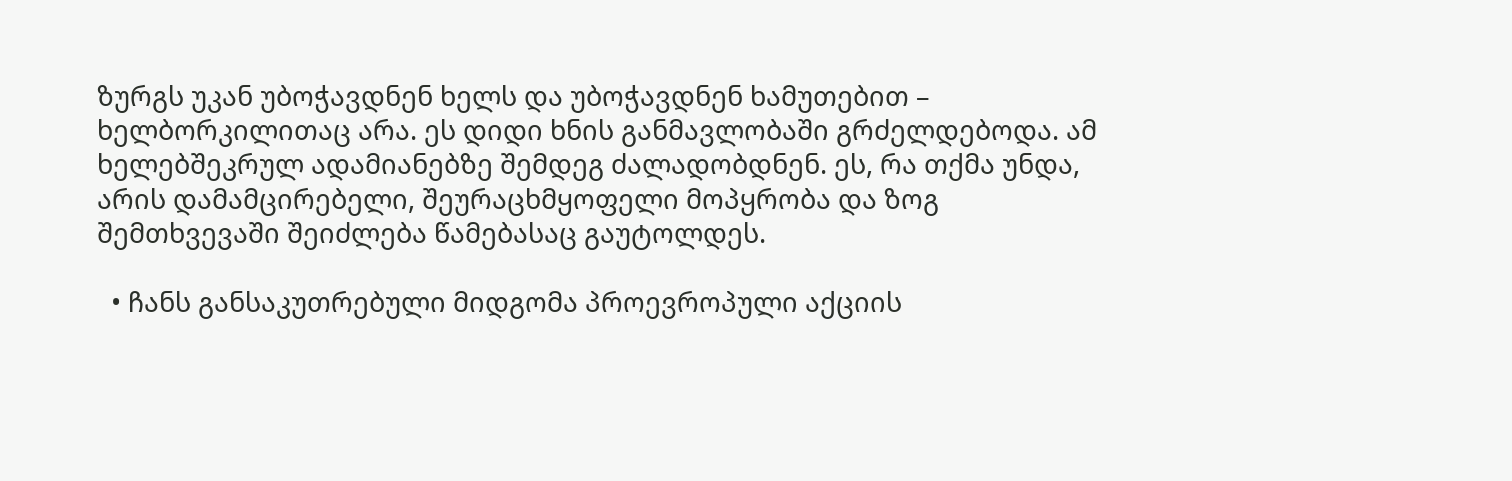ზურგს უკან უბოჭავდნენ ხელს და უბოჭავდნენ ხამუთებით – ხელბორკილითაც არა. ეს დიდი ხნის განმავლობაში გრძელდებოდა. ამ ხელებშეკრულ ადამიანებზე შემდეგ ძალადობდნენ. ეს, რა თქმა უნდა, არის დამამცირებელი, შეურაცხმყოფელი მოპყრობა და ზოგ შემთხვევაში შეიძლება წამებასაც გაუტოლდეს.

  • ჩანს განსაკუთრებული მიდგომა პროევროპული აქციის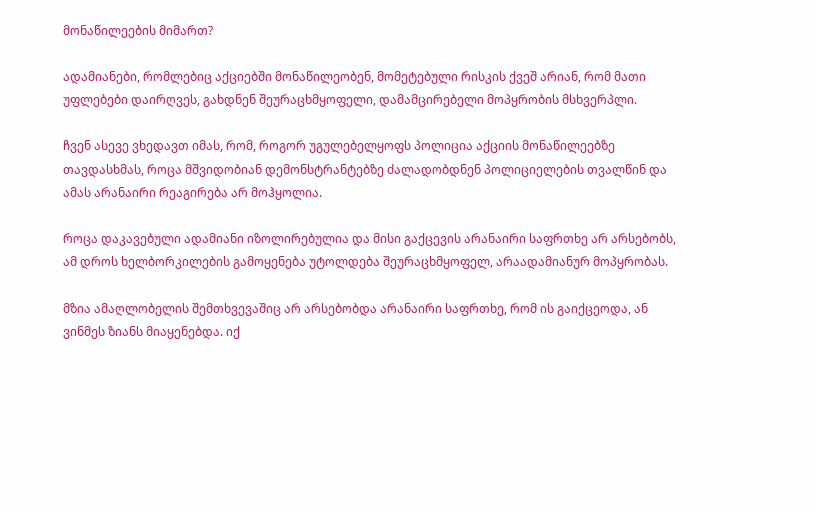მონაწილეების მიმართ?

ადამიანები, რომლებიც აქციებში მონაწილეობენ, მომეტებული რისკის ქვეშ არიან, რომ მათი უფლებები დაირღვეს, გახდნენ შეურაცხმყოფელი, დამამცირებელი მოპყრობის მსხვერპლი.

ჩვენ ასევე ვხედავთ იმას, რომ, როგორ უგულებელყოფს პოლიცია აქციის მონაწილეებზე თავდასხმას, როცა მშვიდობიან დემონსტრანტებზე ძალადობდნენ პოლიციელების თვალწინ და ამას არანაირი რეაგირება არ მოჰყოლია.

როცა დაკავებული ადამიანი იზოლირებულია და მისი გაქცევის არანაირი საფრთხე არ არსებობს, ამ დროს ხელბორკილების გამოყენება უტოლდება შეურაცხმყოფელ, არაადამიანურ მოპყრობას.

მზია ამაღლობელის შემთხვევაშიც არ არსებობდა არანაირი საფრთხე, რომ ის გაიქცეოდა, ან ვინმეს ზიანს მიაყენებდა. იქ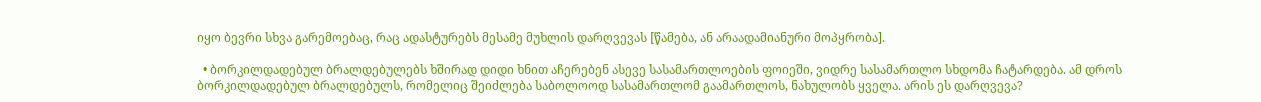იყო ბევრი სხვა გარემოებაც, რაც ადასტურებს მესამე მუხლის დარღვევას [წამება, ან არაადამიანური მოპყრობა].

  • ბორკილდადებულ ბრალდებულებს ხშირად დიდი ხნით აჩერებენ ასევე სასამართლოების ფოიეში, ვიდრე სასამართლო სხდომა ჩატარდება. ამ დროს ბორკილდადებულ ბრალდებულს, რომელიც შეიძლება საბოლოოდ სასამართლომ გაამართლოს, ნახულობს ყველა. არის ეს დარღვევა?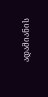ადამიანის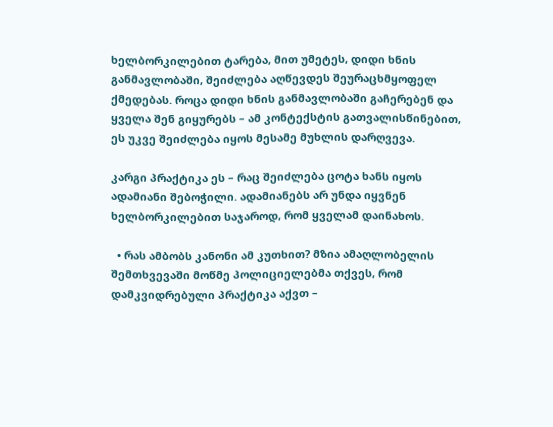ხელბორკილებით ტარება, მით უმეტეს, დიდი ხნის განმავლობაში, შეიძლება აღწევდეს შეურაცხმყოფელ ქმედებას. როცა დიდი ხნის განმავლობაში გაჩერებენ და ყველა შენ გიყურებს – ამ კონტექსტის გათვალისწინებით, ეს უკვე შეიძლება იყოს მესამე მუხლის დარღვევა.

კარგი პრაქტიკა ეს – რაც შეიძლება ცოტა ხანს იყოს ადამიანი შებოჭილი. ადამიანებს არ უნდა იყვნენ ხელბორკილებით საჯაროდ, რომ ყველამ დაინახოს.

  • რას ამბობს კანონი ამ კუთხით? მზია ამაღლობელის შემთხვევაში მოწმე პოლიციელებმა თქვეს, რომ დამკვიდრებული პრაქტიკა აქვთ –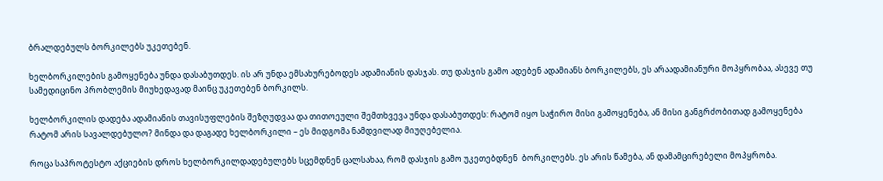ბრალდებულს ბორკილებს უკეთებენ.

ხელბორკილების გამოყენება უნდა დასაბუთდეს. ის არ უნდა ემსახურებოდეს ადამიანის დასჯას. თუ დასჯის გამო ადებენ ადამიანს ბორკილებს, ეს არაადამიანური მოპყრობაა, ასევე თუ სამედიცინო პრობლემის მიუხედავად მაინც უკეთებენ ბორკილს.

ხელბორკილის დადება ადამიანის თავისუფლების შეზღუდვაა და თითოეული შემთხვევა უნდა დასაბუთდეს: რატომ იყო საჭირო მისი გამოყენება, ან მისი განგრძობითად გამოყენება რატომ არის სავალდებულო? მინდა და დაგადე ხელბორკილი – ეს მიდგომა ნამდვილად მიუღებელია.

როცა საპროტესტო აქციების დროს ხელბორკილდადებულებს სცემდნენ ცალსახაა, რომ დასჯის გამო უკეთებდნენ  ბორკილებს. ეს არის წამება, ან დამამცირებელი მოპყრობა.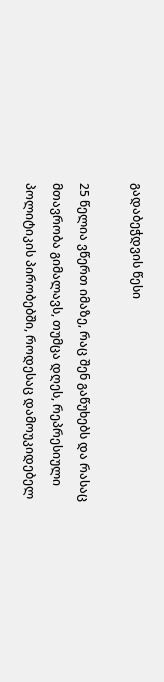გადაბეჭდვის წესი

25 წელია ვწერთ იმაზე, რაც შენ გაწუხებს და რასაც მთავრობა გიმალავს, თუმცა დღეს, რეპრესიული პოლიტიკის პირობებში, როდესაც დამოუკიდებელ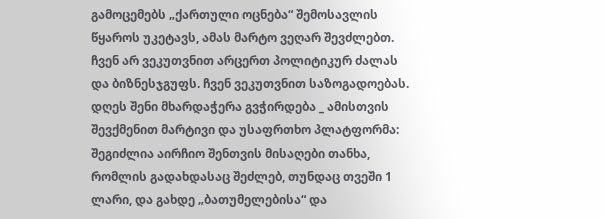გამოცემებს „ქართული ოცნება“ შემოსავლის წყაროს უკეტავს, ამას მარტო ვეღარ შევძლებთ. ჩვენ არ ვეკუთვნით არცერთ პოლიტიკურ ძალას და ბიზნესჯგუფს. ჩვენ ვეკუთვნით საზოგადოებას. დღეს შენი მხარდაჭერა გვჭირდება _ ამისთვის შევქმენით მარტივი და უსაფრთხო პლატფორმა: შეგიძლია აირჩიო შენთვის მისაღები თანხა, რომლის გადახდასაც შეძლებ, თუნდაც თვეში 1 ლარი, და გახდე „ბათუმელებისა“ და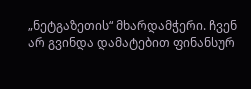„ნეტგაზეთის“ მხარდამჭერი. ჩვენ არ გვინდა დამატებით ფინანსურ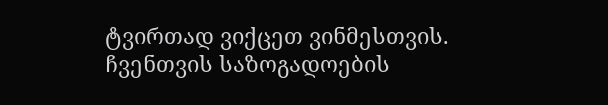ტვირთად ვიქცეთ ვინმესთვის. ჩვენთვის საზოგადოების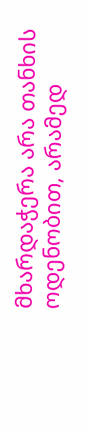მხარდაჭერა არა თანხის ოდენობით, არამედ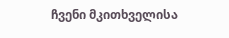ჩვენი მკითხველისა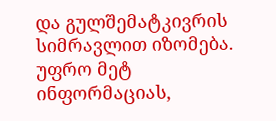და გულშემატკივრის სიმრავლით იზომება.
უფრო მეტ ინფორმაციას,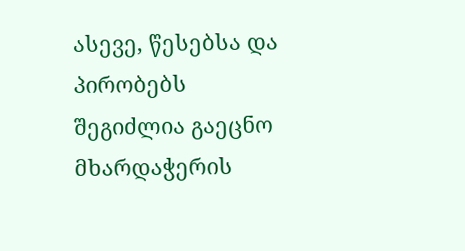ასევე, წესებსა და პირობებს შეგიძლია გაეცნო მხარდაჭერის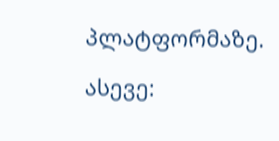პლატფორმაზე.

ასევე: